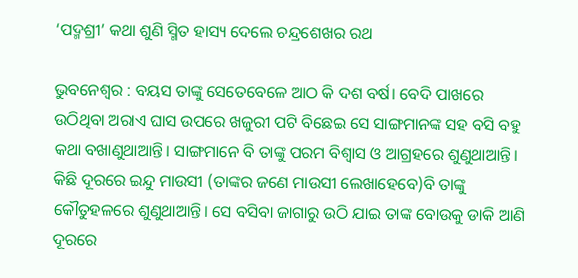‘ପଦ୍ମଶ୍ରୀ’ କଥା ଶୁଣି ସ୍ମିତ ହାସ୍ୟ ଦେଲେ ଚନ୍ଦ୍ରଶେଖର ରଥ

ଭୁବନେଶ୍ୱର : ବୟସ ତାଙ୍କୁ ସେତେବେଳେ ଆଠ କି ଦଶ ବର୍ଷ। ବେଦି ପାଖରେ ଉଠିଥିବା ଅରାଏ ଘାସ ଉପରେ ଖଜୁରୀ ପଟି ବିଛେଇ ସେ ସାଙ୍ଗମାନଙ୍କ ସହ ବସି ବହୁ କଥା ବଖାଣୁଥାଆନ୍ତି। ସାଙ୍ଗମାନେ ବି ତାଙ୍କୁ ପରମ ବିଶ୍ୱାସ ଓ ଆଗ୍ରହରେ ଶୁଣୁଥାଆନ୍ତି। କିଛି ଦୂରରେ ଇନ୍ଦୁ ମାଉସୀ (ତାଙ୍କର ଜଣେ ମାଉସୀ ଲେଖାହେବେ)ବି ତାଙ୍କୁ କୌତୁହଳରେ ଶୁଣୁଥାଆନ୍ତି। ସେ ବସିବା ଜାଗାରୁ ଉଠି ଯାଇ ତାଙ୍କ ବୋଉକୁ ଡାକି ଆଣି ଦୂରରେ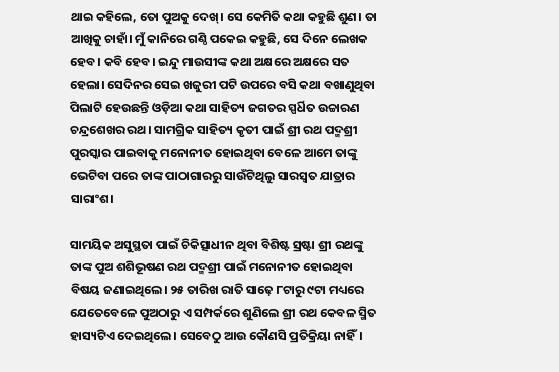ଥାଇ କହିଲେ, ତୋ ପୁଅକୁ ଦେଖ୍‌। ସେ କେମିତି କଥା କହୁଛି ଶୁଣ। ତା ଆଖିକୁ ଚାହାଁ। ମୁଁ କାନିରେ ଗଣ୍ଠି ପକେଇ କହୁଛି, ସେ ଦିନେ ଲେଖକ ହେବ। କବି ହେବ। ଇନ୍ଦୁ ମାଉସୀଙ୍କ କଥା ଅକ୍ଷରେ ଅକ୍ଷରେ ସତ ହେଲା। ସେଦିନର ସେଇ ଖଜୁରୀ ପଟି ଉପରେ ବସି କଥା ବଖାଣୁଥିବା ପିଲାଟି ହେଉଛନ୍ତି ଓଡ଼ିଆ କଥା ସାହିତ୍ୟ ଜଗତର ସ୍ପର୍ଧିତ ଉଚ୍ଚାରଣ ଚନ୍ଦ୍ରଶେଖର ରଥ। ସାମଗ୍ରିକ ସାହିତ୍ୟ କୃତୀ ପାଇଁ ଶ୍ରୀ ରଥ ପଦ୍ମଶ୍ରୀ ପୁରସ୍କାର ପାଇବାକୁ ମନୋନୀତ ହୋଇଥିବା ବେଳେ ଆମେ ତାଙ୍କୁ ଭେଟିବା ପରେ ତାଙ୍କ ପାଠାଗାରରୁ ସାଉଁଟିଥିଲୁ ସାରସ୍ୱତ ଯାତ୍ରାର ସାରାଂଶ।

ସାମୟିକ ଅସୁସ୍ଥତା ପାଇଁ ଚିକିତ୍ସାଧୀନ ଥିବା ବିଶିଷ୍ଟ ସ୍ରଷ୍ଟା ଶ୍ରୀ ରଥଙ୍କୁ ତାଙ୍କ ପୁଅ ଶଶିଭୂଷଣ ରଥ ପଦ୍ମଶ୍ରୀ ପାଇଁ ମନୋନୀତ ହୋଇଥିବା ବିଷୟ ଜଣାଇଥିଲେ। ୨୫ ତାରିଖ ରାତି ସାଢ଼େ ୮ଟାରୁ ୯ଟା ମଧ୍ୟରେ ଯେତେବେଳେ ପୁଅଠାରୁ ଏ ସମ୍ପର୍କରେ ଶୁଣିଲେ ଶ୍ରୀ ରଥ କେବଳ ସ୍ମିତ ହାସ୍ୟଟିଏ ଦେଇଥିଲେ। ସେବେଠୁ ଆଉ କୌଣସି ପ୍ରତିକ୍ରିୟା ନାହିଁ।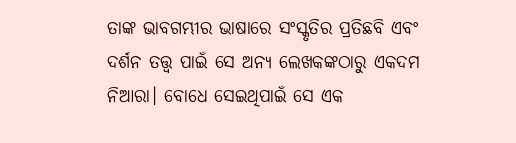ତାଙ୍କ ଭାବଗମ୍ଭୀର ଭାଷାରେ ସଂସ୍କୃତିର ପ୍ରତିଛବି ଏବଂ ଦର୍ଶନ ତତ୍ତ୍ୱ ପାଇଁ ସେ ଅନ୍ୟ ଲେଖକଙ୍କଠାରୁ ଏକଦମ ନିଆରା। ବୋଧେ ସେଇଥିପାଇଁ ସେ ଏକ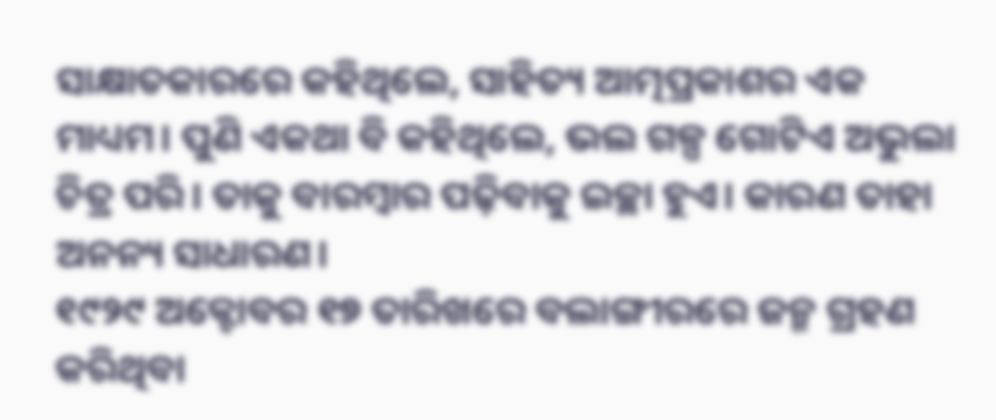ସାକ୍ଷାତକାରରେ କହିଥିଲେ, ସାହିତ୍ୟ ଆତ୍ମପ୍ରକାଶର ଏକ ମାଧ୍ୟମ। ପୁଣି ଏକଥା ବି କହିଥିଲେ, ଭଲ ଗଳ୍ପ ଗୋଟିଏ ଅଭୁଲା ଚିତ୍ର ପରି। ତାକୁ ବାରମ୍ବାର ପଢ଼ିବାକୁ ଇଚ୍ଛା ହୁଏ। କାରଣ ତାହା ଅନନ୍ୟ ସାଧାରଣ।
୧୯୨୯ ଅକ୍ଟୋବର ୧୭ ତାରିଖରେ ବଲାଙ୍ଗୀରରେ ଜନ୍ମ ଗ୍ରହଣ କରିଥିବା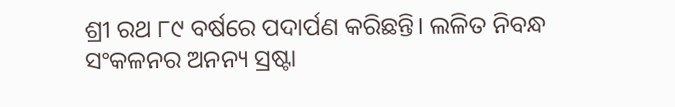ଶ୍ରୀ ରଥ ୮୯ ବର୍ଷରେ ପଦାର୍ପଣ କରିଛନ୍ତି। ଲଳିତ ନିବନ୍ଧ ସଂକଳନର ଅନନ୍ୟ ସ୍ରଷ୍ଟା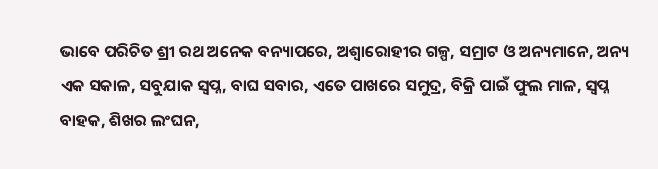ଭାବେ ପରିଚିତ ଶ୍ରୀ ରଥ ଅନେକ ବନ୍ୟାପରେ, ଅଶ୍ୱାରୋହୀର ଗଳ୍ପ, ସମ୍ରାଟ ଓ ଅନ୍ୟମାନେ, ଅନ୍ୟ ଏକ ସକାଳ, ସବୁଯାକ ସ୍ୱପ୍ନ, ବାଘ ସବାର, ଏତେ ପାଖରେ ସମୁଦ୍ର, ବିକ୍ରି ପାଇଁ ଫୁଲ ମାଳ, ସ୍ୱପ୍ନ ବାହକ, ଶିଖର ଲଂଘନ,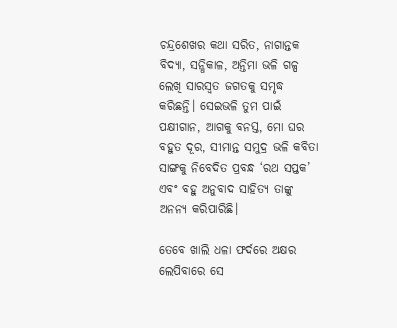ଚନ୍ଦ୍ରଶେଖର କଥା ସରିତ, ନାଗାନ୍ତକ ବିଦ୍ୟା, ସନ୍ଧିକାଳ, ଅନ୍ତିମା ଭଳି ଗଳ୍ପ ଲେଖି ସାରସ୍ୱତ ଜଗତକୁ ସମୃଦ୍ଧ କରିଛନ୍ତି। ସେଇଭଳି ତୁମ ପାଇଁ ପକ୍ଷୀଗାନ, ଆଗକୁ ବନସ୍ତ, ମୋ ଘର ବହୁତ ଦୂର, ସୀମାନ୍ତ ସମୁଦ୍ର ଭଳି କବିତା ସାଙ୍ଗକୁ ନିବେଦିତ ପ୍ରବନ୍ଧ ‘ରଥ ସପ୍ତକ’ ଏବଂ ବହୁ ଅନୁବାଦ ସାହିତ୍ୟ ତାଙ୍କୁ ଅନନ୍ୟ କରିପାରିଛି।

ତେବେ ଖାଲି ଧଳା ଫର୍ଦରେ ଅକ୍ଷର ଲେପିବାରେ ସେ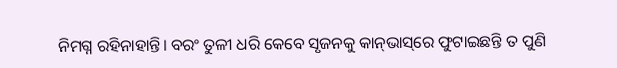ନିମଗ୍ନ ରହିନାହାନ୍ତି। ବରଂ ତୁଳୀ ଧରି କେବେ ସୃଜନକୁ କାନ୍‌ଭାସ୍‌ରେ ଫୁଟାଇଛନ୍ତି ତ ପୁଣି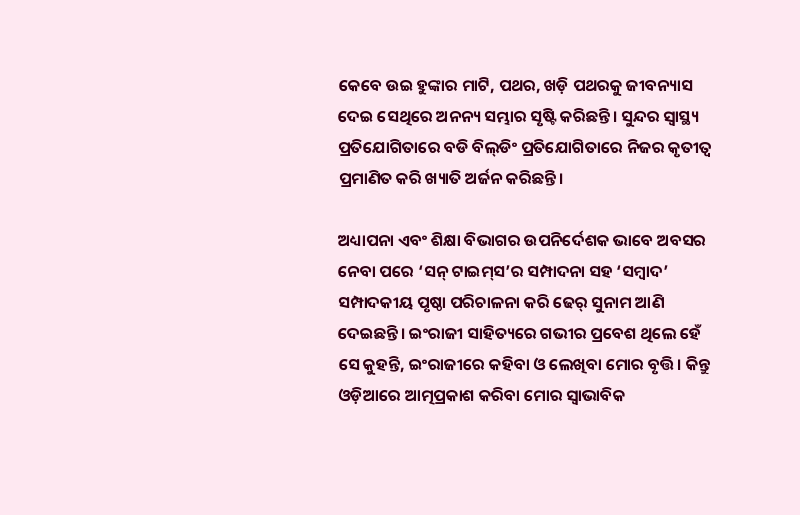କେବେ ଉଇ ହୁଙ୍କାର ମାଟି, ପଥର, ଖଡ଼ି ପଥରକୁ ଜୀବନ୍ୟାସ ଦେଇ ସେଥିରେ ଅନନ୍ୟ ସମ୍ଭାର ସୃଷ୍ଟି କରିଛନ୍ତି। ସୁନ୍ଦର ସ୍ୱାସ୍ଥ୍ୟ ପ୍ରତିଯୋଗିତାରେ ବଡି ବିଲ୍‌ଡିଂ ପ୍ରତିଯୋଗିତାରେ ନିଜର କୃତୀତ୍ୱ ପ୍ରମାଣିତ କରି ଖ୍ୟାତି ଅର୍ଜନ କରିଛନ୍ତି।

ଅଧ୍ୟାପନା ଏବଂ ଶିକ୍ଷା ବିଭାଗର ଉପନିର୍ଦେଶକ ଭାବେ ଅବସର ନେବା ପରେ ‘ସନ୍‌ ଟାଇମ୍‌ସ’ର ସମ୍ପାଦନା ସହ ‘ସମ୍ବାଦ’ ସମ୍ପାଦକୀୟ ପୃଷ୍ଠା ପରିଚାଳନା କରି ଢେର୍‌ ସୁନାମ ଆଣି ଦେଇଛନ୍ତି। ଇଂରାଜୀ ସାହିତ୍ୟରେ ଗଭୀର ପ୍ରବେଶ ଥିଲେ ହେଁ ସେ କୁହନ୍ତି, ଇଂରାଜୀରେ କହିବା ଓ ଲେଖିବା ମୋର ବୃତ୍ତି। କିନ୍ତୁ ଓଡ଼ିଆରେ ଆତ୍ମପ୍ରକାଶ କରିବା ମୋର ସ୍ୱାଭାବିକ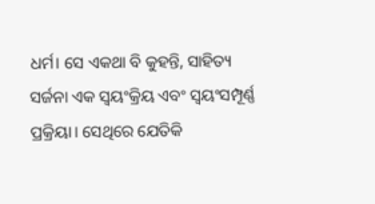ଧର୍ମ। ସେ ଏକଥା ବି କୁହନ୍ତି, ସାହିତ୍ୟ ସର୍ଜନା ଏକ ସ୍ୱୟଂକ୍ରିୟ ଏବଂ ସ୍ୱୟଂସମ୍ପୂର୍ଣ୍ଣ ପ୍ରକ୍ରିୟା। ସେଥିରେ ଯେତିକି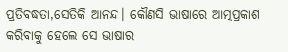ପ୍ରତିବଦ୍ଧତା,ସେତିକି ଆନନ୍ଦ। କୌଣସି ଭାଷାରେ ଆତ୍ମପ୍ରକାଶ କରିବାକୁ ହେଲେ ସେ ଭାଷାର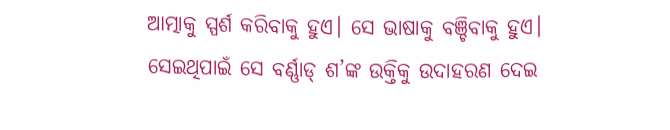ଆତ୍ମାକୁ ସ୍ପର୍ଶ କରିବାକୁ ହୁଏ। ସେ ଭାଷାକୁ ବଞ୍ଚିବାକୁ ହୁଏ। ସେଇଥିପାଇଁ ସେ ବର୍ଣ୍ଣାଡ୍‌ ଶ’ଙ୍କ ଉକ୍ତିକୁ ଉଦାହରଣ ଦେଇ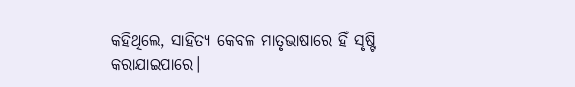କହିଥିଲେ, ସାହିତ୍ୟ କେବଳ ମାତୃଭାଷାରେ ହିଁ ସୃଷ୍ଟି କରାଯାଇପାରେ।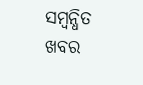ସମ୍ବନ୍ଧିତ ଖବର